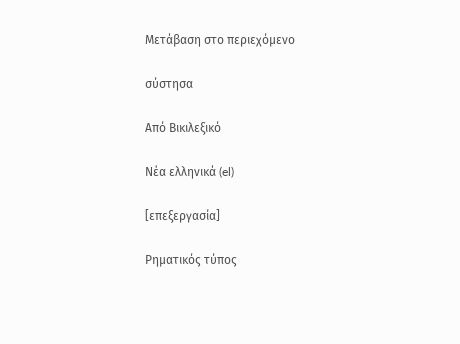Μετάβαση στο περιεχόμενο

σύστησα

Από Βικιλεξικό

Νέα ελληνικά (el)

[επεξεργασία]

Ρηματικός τύπος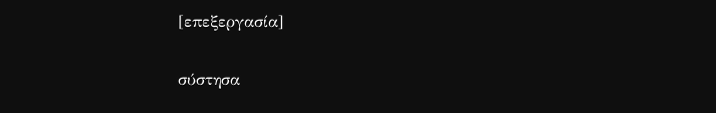[επεξεργασία]

σύστησα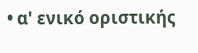• α' ενικό οριστικής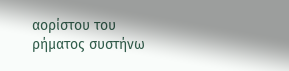αορίστου του ρήματος συστήνω